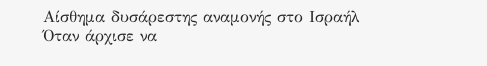Αίσθημα δυσάρεστης αναμονής στο Ισραήλ
Όταν άρχισε να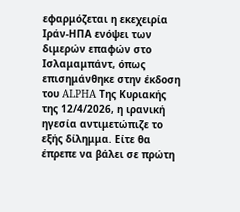εφαρμόζεται η εκεχειρία Ιράν-ΗΠΑ ενόψει των διμερών επαφών στο Ισλαμαμπάντ, όπως επισημάνθηκε στην έκδοση του ALPHA Της Κυριακής της 12/4/2026, η ιρανική ηγεσία αντιμετώπιζε το εξής δίλημμα. Είτε θα έπρεπε να βάλει σε πρώτη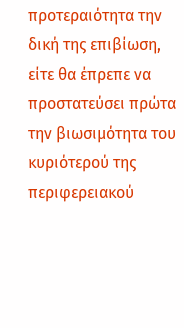προτεραιότητα την δική της επιβίωση, είτε θα έπρεπε να προστατεύσει πρώτα την βιωσιμότητα του κυριότερού της περιφερειακού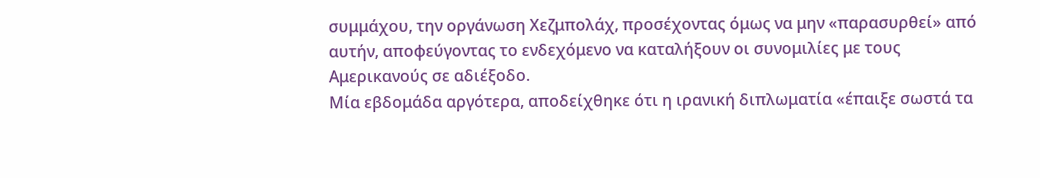συμμάχου, την οργάνωση Χεζμπολάχ, προσέχοντας όμως να μην «παρασυρθεί» από αυτήν, αποφεύγοντας το ενδεχόμενο να καταλήξουν οι συνομιλίες με τους Αμερικανούς σε αδιέξοδο.
Μία εβδομάδα αργότερα, αποδείχθηκε ότι η ιρανική διπλωματία «έπαιξε σωστά τα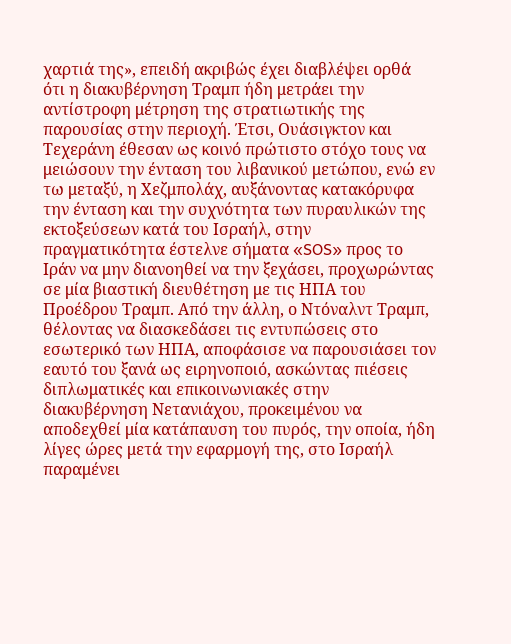χαρτιά της», επειδή ακριβώς έχει διαβλέψει ορθά ότι η διακυβέρνηση Τραμπ ήδη μετράει την αντίστροφη μέτρηση της στρατιωτικής της παρουσίας στην περιοχή. Έτσι, Ουάσιγκτον και Τεχεράνη έθεσαν ως κοινό πρώτιστο στόχο τους να μειώσουν την ένταση του λιβανικού μετώπου, ενώ εν τω μεταξύ, η Χεζμπολάχ, αυξάνοντας κατακόρυφα την ένταση και την συχνότητα των πυραυλικών της εκτοξεύσεων κατά του Ισραήλ, στην πραγματικότητα έστελνε σήματα «SOS» προς το Ιράν να μην διανοηθεί να την ξεχάσει, προχωρώντας σε μία βιαστική διευθέτηση με τις ΗΠΑ του Προέδρου Τραμπ. Από την άλλη, ο Ντόναλντ Τραμπ, θέλοντας να διασκεδάσει τις εντυπώσεις στο εσωτερικό των ΗΠΑ, αποφάσισε να παρουσιάσει τον εαυτό του ξανά ως ειρηνοποιό, ασκώντας πιέσεις διπλωματικές και επικοινωνιακές στην διακυβέρνηση Νετανιάχου, προκειμένου να αποδεχθεί μία κατάπαυση του πυρός, την οποία, ήδη λίγες ώρες μετά την εφαρμογή της, στο Ισραήλ παραμένει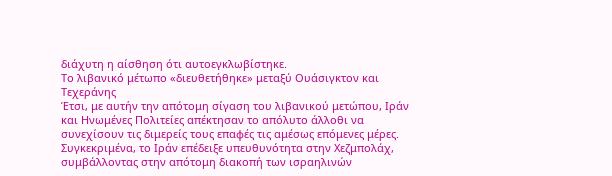διάχυτη η αίσθηση ότι αυτοεγκλωβίστηκε.
Το λιβανικό μέτωπο «διευθετήθηκε» μεταξύ Ουάσιγκτον και Τεχεράνης
Έτσι, με αυτήν την απότομη σίγαση του λιβανικού μετώπου, Ιράν και Ηνωμένες Πολιτείες απέκτησαν το απόλυτο άλλοθι να συνεχίσουν τις διμερείς τους επαφές τις αμέσως επόμενες μέρες. Συγκεκριμένα, το Ιράν επέδειξε υπευθυνότητα στην Χεζμπολάχ, συμβάλλοντας στην απότομη διακοπή των ισραηλινών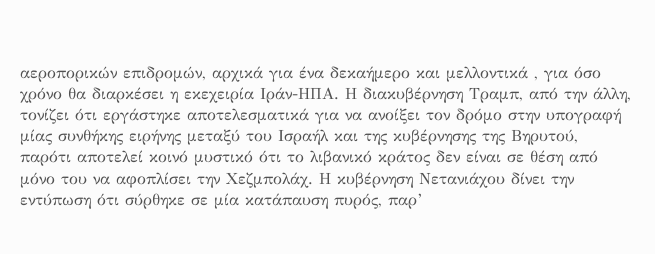αεροπορικών επιδρομών, αρχικά για ένα δεκαήμερο και μελλοντικά , για όσο χρόνο θα διαρκέσει η εκεχειρία Ιράν-ΗΠΑ. Η διακυβέρνηση Τραμπ, από την άλλη, τονίζει ότι εργάστηκε αποτελεσματικά για να ανοίξει τον δρόμο στην υπογραφή μίας συνθήκης ειρήνης μεταξύ του Ισραήλ και της κυβέρνησης της Βηρυτού, παρότι αποτελεί κοινό μυστικό ότι το λιβανικό κράτος δεν είναι σε θέση από μόνο του να αφοπλίσει την Χεζμπολάχ. Η κυβέρνηση Νετανιάχου δίνει την εντύπωση ότι σύρθηκε σε μία κατάπαυση πυρός, παρ’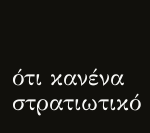ότι κανένα στρατιωτικό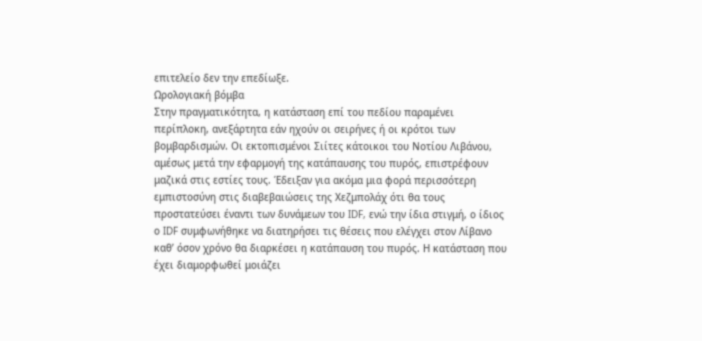επιτελείο δεν την επεδίωξε.
Ωρολογιακή βόμβα
Στην πραγματικότητα, η κατάσταση επί του πεδίου παραμένει περίπλοκη, ανεξάρτητα εάν ηχούν οι σειρήνες ή οι κρότοι των βομβαρδισμών. Οι εκτοπισμένοι Σιίτες κάτοικοι του Νοτίου Λιβάνου, αμέσως μετά την εφαρμογή της κατάπαυσης του πυρός, επιστρέφουν μαζικά στις εστίες τους. Έδειξαν για ακόμα μια φορά περισσότερη εμπιστοσύνη στις διαβεβαιώσεις της Χεζμπολάχ ότι θα τους προστατεύσει έναντι των δυνάμεων του IDF, ενώ την ίδια στιγμή, ο ίδιος ο IDF συμφωνήθηκε να διατηρήσει τις θέσεις που ελέγχει στον Λίβανο καθ’ όσον χρόνο θα διαρκέσει η κατάπαυση του πυρός. Η κατάσταση που έχει διαμορφωθεί μοιάζει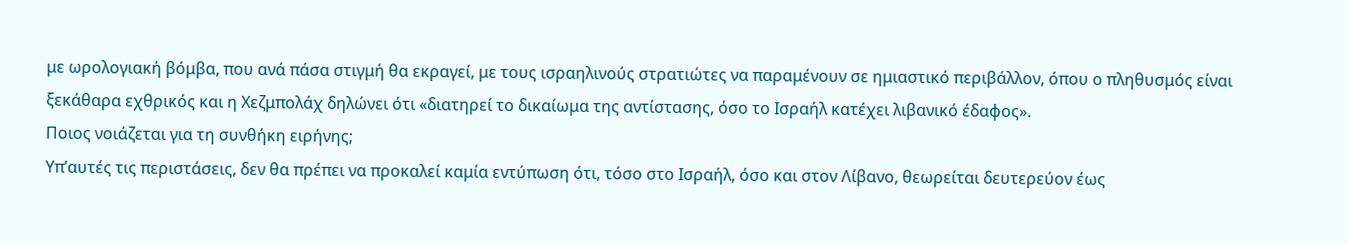με ωρολογιακή βόμβα, που ανά πάσα στιγμή θα εκραγεί, με τους ισραηλινούς στρατιώτες να παραμένουν σε ημιαστικό περιβάλλον, όπου ο πληθυσμός είναι ξεκάθαρα εχθρικός και η Χεζμπολάχ δηλώνει ότι «διατηρεί το δικαίωμα της αντίστασης, όσο το Ισραήλ κατέχει λιβανικό έδαφος».
Ποιος νοιάζεται για τη συνθήκη ειρήνης;
Υπ’αυτές τις περιστάσεις, δεν θα πρέπει να προκαλεί καμία εντύπωση ότι, τόσο στο Ισραήλ, όσο και στον Λίβανο, θεωρείται δευτερεύον έως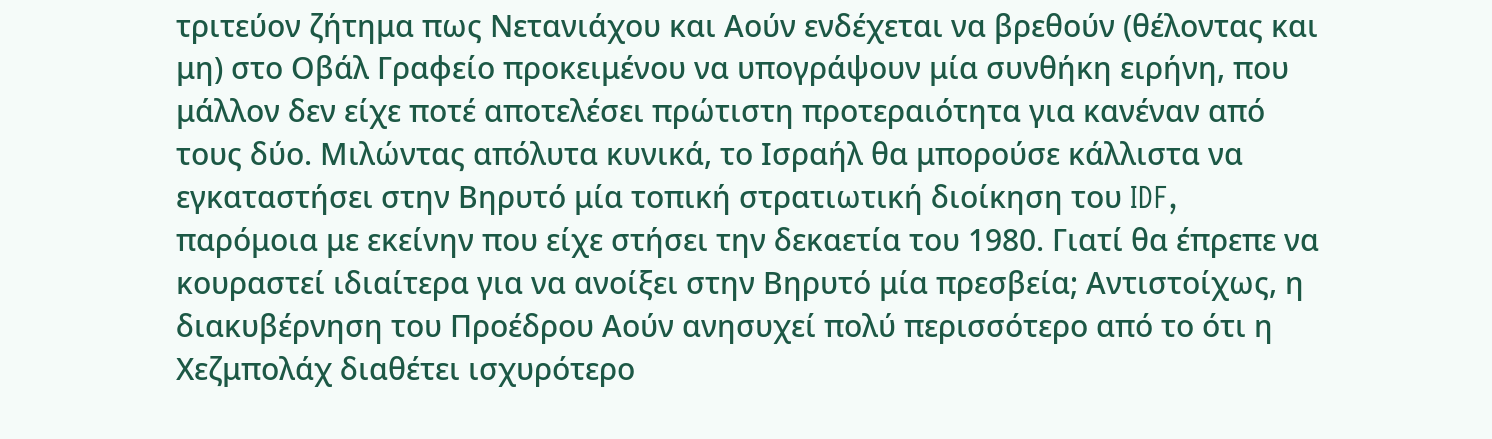τριτεύον ζήτημα πως Νετανιάχου και Αούν ενδέχεται να βρεθούν (θέλοντας και μη) στο Οβάλ Γραφείο προκειμένου να υπογράψουν μία συνθήκη ειρήνη, που μάλλον δεν είχε ποτέ αποτελέσει πρώτιστη προτεραιότητα για κανέναν από τους δύο. Μιλώντας απόλυτα κυνικά, το Ισραήλ θα μπορούσε κάλλιστα να εγκαταστήσει στην Βηρυτό μία τοπική στρατιωτική διοίκηση του IDF, παρόμοια με εκείνην που είχε στήσει την δεκαετία του 1980. Γιατί θα έπρεπε να κουραστεί ιδιαίτερα για να ανοίξει στην Βηρυτό μία πρεσβεία; Αντιστοίχως, η διακυβέρνηση του Προέδρου Αούν ανησυχεί πολύ περισσότερο από το ότι η Χεζμπολάχ διαθέτει ισχυρότερο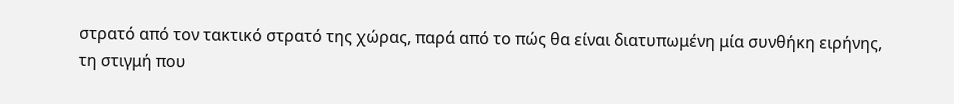στρατό από τον τακτικό στρατό της χώρας, παρά από το πώς θα είναι διατυπωμένη μία συνθήκη ειρήνης, τη στιγμή που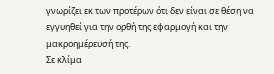γνωρίζει εκ των προτέρων ότι δεν είναι σε θέση να εγγυηθεί για την ορθή της εφαρμογή και την μακροημέρευσή της.
Σε κλίμα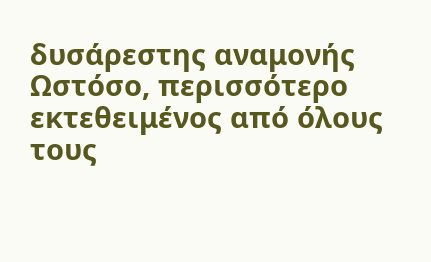δυσάρεστης αναμονής
Ωστόσο, περισσότερο εκτεθειμένος από όλους τους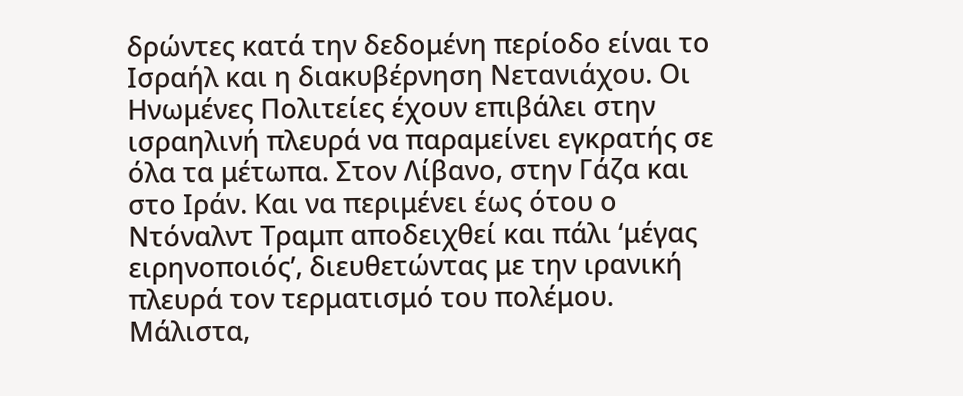δρώντες κατά την δεδομένη περίοδο είναι το Ισραήλ και η διακυβέρνηση Νετανιάχου. Οι Ηνωμένες Πολιτείες έχουν επιβάλει στην ισραηλινή πλευρά να παραμείνει εγκρατής σε όλα τα μέτωπα. Στον Λίβανο, στην Γάζα και στο Ιράν. Και να περιμένει έως ότου ο Ντόναλντ Τραμπ αποδειχθεί και πάλι ‘μέγας ειρηνοποιός’, διευθετώντας με την ιρανική πλευρά τον τερματισμό του πολέμου. Μάλιστα,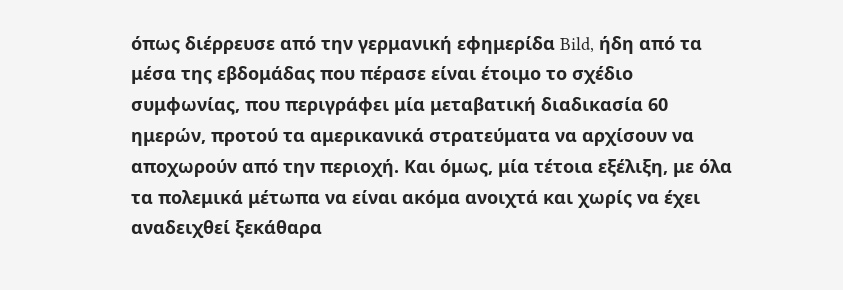όπως διέρρευσε από την γερμανική εφημερίδα Bild, ήδη από τα μέσα της εβδομάδας που πέρασε είναι έτοιμο το σχέδιο συμφωνίας, που περιγράφει μία μεταβατική διαδικασία 60 ημερών, προτού τα αμερικανικά στρατεύματα να αρχίσουν να αποχωρούν από την περιοχή. Και όμως, μία τέτοια εξέλιξη, με όλα τα πολεμικά μέτωπα να είναι ακόμα ανοιχτά και χωρίς να έχει αναδειχθεί ξεκάθαρα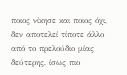ποιος νίκησε και ποιος όχι, δεν αποτελεί τίποτε άλλο από το πρελούδιο μίας δεύτερης, ίσως πιο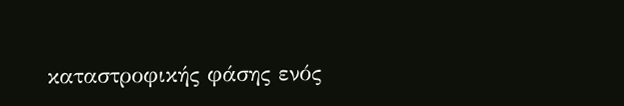καταστροφικής φάσης ενός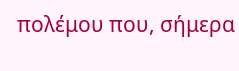πολέμου που, σήμερα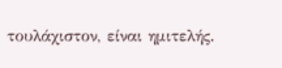τουλάχιστον, είναι ημιτελής.